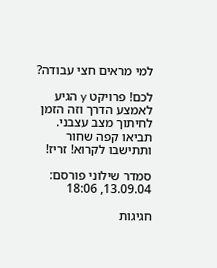למי מראים חצי עבודה?

לכם! פרויקט y הגיע לאמצע הדרך וזה הזמן לחיתוך מצב עצבני. תביאו קפה שחור ותתישבו לקרוא! זריז!

סמדר שילוני פורסם: 13.09.04, 18:06

חגיגות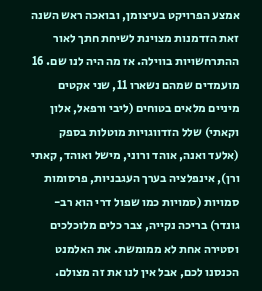אמצע הפרויקט בעיצומן, ובואכה ראש השנה זאת הזדמנות מצוינת לשיחת חתך לאור ההתרחשויות בווילה. אז מה היה לנו שם. 16 מועמדים שמהם נשארו 11, שני אקטים מיניים מלאים בטוחים (ליבי ורפאל, אלון וקאתי) שלל הזדווגויות מוטלות בספק (אלעד ואנה, אוהד ורוני, מישל ואוהד, קאתי ורן), אינפלציה בערך העגבניות, פרסומות סמויות (סמויות כמו שפול דרי הוא רב-גונדר) בריכה נקייה, צבר כלים מלוכלכים וסטירה אחת לא ממומשת. את האלמנט הכנסנו לכם, אבל אין לנו את זה מצולם.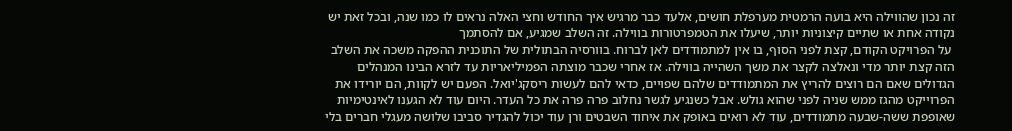זה נכון שהווילה היא בועה הרמטית מערפלת חושים, אלעד כבר מרגיש איך החודש וחצי האלה נראים לו כמו שנה, ובכל זאת יש נקודה אחת או שתיים קיצוניות יותר, שיעלו את הטמפרטורות בווילה. זה השלב שמגיע, אם להסתמך
 על הפרויקט הקודם, קצת לפני הסוף, בו אין למתמודדים לאן לברוח. בוורסיה הבתולית של התוכנית ההפקה משכה את השלב הזה קצת יותר מדי ונאלצה לקצר את משך השהייה בווילה. אז אחרי שכבר מוצתה הפמיליאריות עד לזרא הבינו המנהלים הגדולים שאם הם רוצים להריץ את המתמודדים שלהם שפויים, כדאי להם לעשות ריסקג'יואל. הפעם יש לקוות, הם יורידו את הפרוייקט מהגז ממש שניה לפני שהוא גולש. אבל כשנגיע לגשר נחלוב פרה פרה את כל העדר. היום עוד לא הגענו לאינטימיות שאופפת ששה-שבעה מתמודדים, עוד לא רואים באופק את איחוד השבטים ורן עוד יכול להגדיר סביבו שלושה מעגלי חברים בלי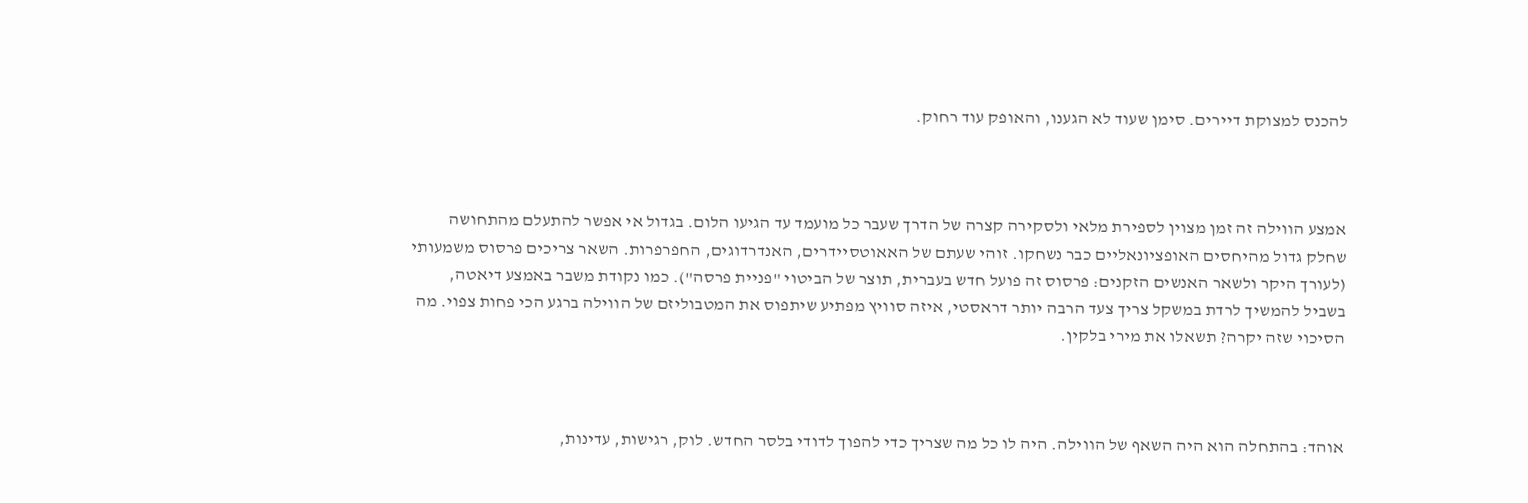להכנס למצוקת דיירים. סימן שעוד לא הגענו, והאופק עוד רחוק.



אמצע הווילה זה זמן מצוין לספירת מלאי ולסקירה קצרה של הדרך שעבר כל מועמד עד הגיעו הלום. בגדול אי אפשר להתעלם מהתחושה שחלק גדול מהיחסים האופציונאליים כבר נשחקו. זוהי שעתם של האאוטסיידרים, האנדרדוגים, החפרפרות. השאר צריכים פרסוס משמעותי (לעורך היקר ולשאר האנשים הזקנים: פרסוס זה פועל חדש בעברית, תוצר של הביטוי "פניית פרסה"). כמו נקודת משבר באמצע דיאטה, בשביל להמשיך לרדת במשקל צריך צעד הרבה יותר דראסטי, איזה סוויץ מפתיע שיתפוס את המטבוליזם של הווילה ברגע הכי פחות צפוי. מה הסיכוי שזה יקרה? תשאלו את מירי בלקין.



אוהד: בהתחלה הוא היה השאף של הווילה. היה לו כל מה שצריך כדי להפוך לדודי בלסר החדש. לוק, רגישות, עדינות,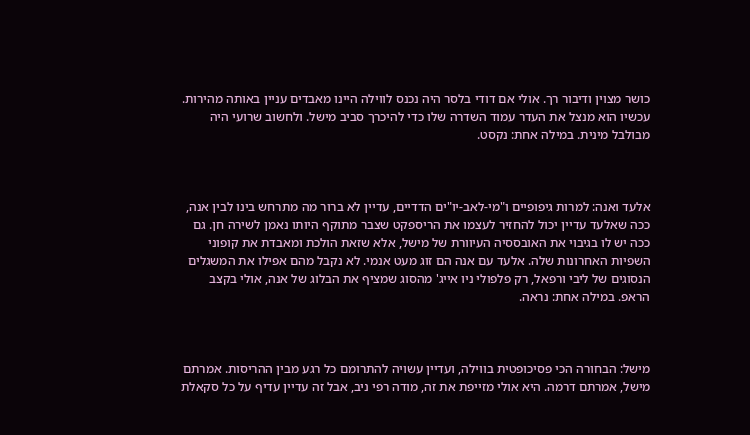כושר מצוין ודיבור רך. אולי אם דודי בלסר היה נכנס לווילה היינו מאבדים עניין באותה מהירות. עכשיו הוא מנצל את העדר עמוד השדרה שלו כדי להיכרך סביב מישל. ולחשוב שרועי היה מבולבל מינית. במילה אחת: נקסט.



אלעד ואנה: למרות גיפופיים ו"מי-לאב-יו"ים הדדיים, עדיין לא ברור מה מתרחש בינו לבין אנה, ככה שאלעד עדיין יכול להחזיר לעצמו את הריספקט שצבר מתוקף היותו נאמן לשירה חן. גם ככה יש לו בגיבוי את האובססיה העיוורת של מישל, אלא שזאת הולכת ומאבדת את קופוני השפיות האחרונות שלה. אלעד עם אנה הם זוג מעט אנמי. לא נקבל מהם אפילו את המשגלים הנסוגים של ליבי ורפאל, רק פלפולי ניו אייג' מהסוג שמציף את הבלוג של אנה, אולי בקצב הראפ. במילה אחת: נראה.



מישל: הבחורה הכי פסיכופטית בווילה, ועדיין עשויה להתרומם כל רגע מבין ההריסות. אמרתם מישל, אמרתם דרמה. היא אולי מזייפת את זה, מודה רפי ניב, אבל זה עדיין עדיף על כל סקאלת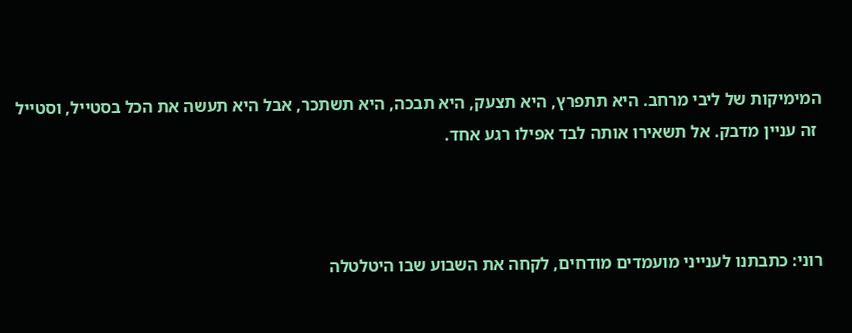המימיקות של ליבי מרחב. היא תתפרץ, היא תצעק, היא תבכה, היא תשתכר, אבל היא תעשה את הכל בסטייל, וסטייל
 זה עניין מדבק. אל תשאירו אותה לבד אפילו רגע אחד.



רוני: כתבתנו לענייני מועמדים מודחים, לקחה את השבוע שבו היטלטלה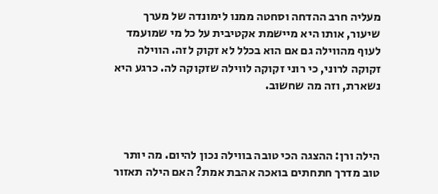מעליה חרב ההדחה וסחטה ממנו לימונדה של מערך שיעור, אותו היא מיישמת אקטיבית על כל מי שמועמד לעוף מהווילה גם אם הוא בכלל לא זקוק לזה. הווילה זקוקה לרוני, כי רוני זקוקה לווילה שזקוקה לה. כרגע היא נשארת, וזה מה שחשוב.



הילה ורן: ההצגה הכי טובה בווילה נכון להיום. מה יותר טוב מדרך חתחתים בואכה אהבת אמת? האם הילה תאזור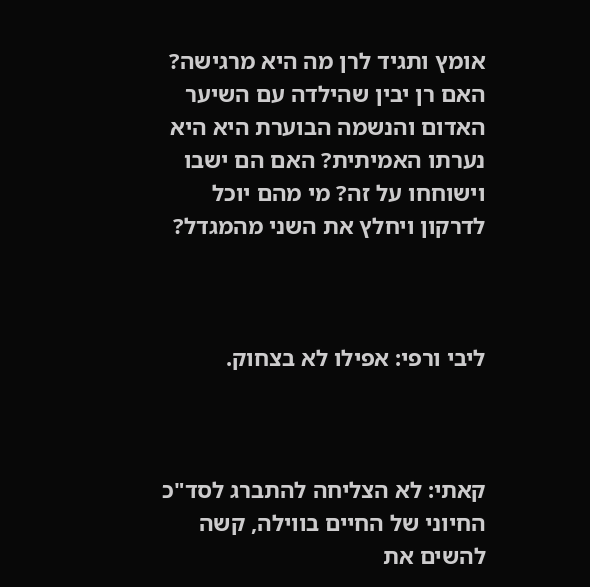אומץ ותגיד לרן מה היא מרגישה? האם רן יבין שהילדה עם השיער האדום והנשמה הבוערת היא היא נערתו האמיתית? האם הם ישבו וישוחחו על זה? מי מהם יוכל לדרקון ויחלץ את השני מהמגדל?



ליבי ורפי: אפילו לא בצחוק.



קאתי: לא הצליחה להתברג לסד"כ החיוני של החיים בווילה, קשה להשים את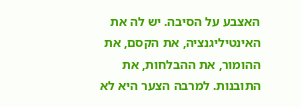האצבע על הסיבה. יש לה את האינטיליגנציה, את הקסם, את ההומור, את ההבלחות, את התובנות. למרבה הצער היא לא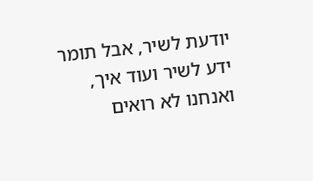יודעת לשיר, אבל תומר ידע לשיר ועוד איך, ואנחנו לא רואים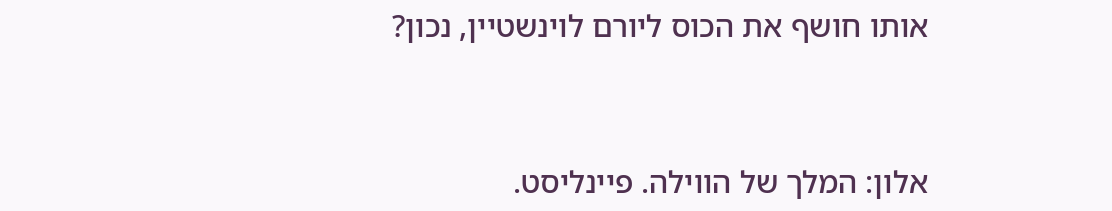אותו חושף את הכוס ליורם לוינשטיין, נכון?



אלון: המלך של הווילה. פיינליסט.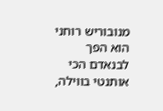מנובוריש רוחני הוא הפך לבנאדם הכי אותנטי בווילה,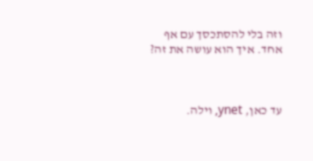וזה בלי להסתכסך עם אף אחד. איך הוא עושה את זה?



עד כאן, ynet, וילה.